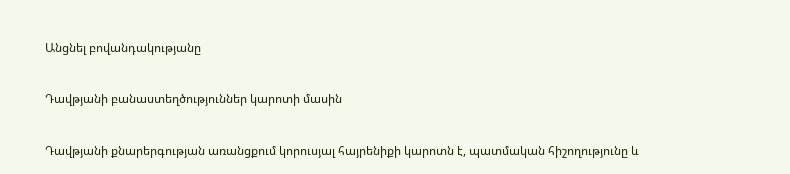Անցնել բովանդակությանը

Դավթյանի բանաստեղծություններ կարոտի մասին

Դավթյանի քնարերգության առանցքում կորուսյալ հայրենիքի կարոտն է, պատմական հիշողությունը և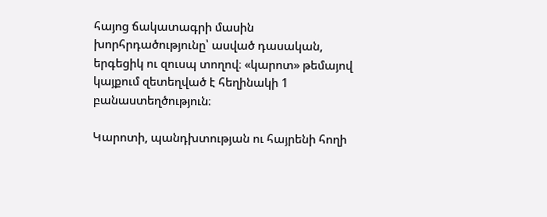հայոց ճակատագրի մասին խորհրդածությունը՝ ասված դասական, երգեցիկ ու զուսպ տողով։ «կարոտ» թեմայով կայքում զետեղված է հեղինակի 1 բանաստեղծություն։

Կարոտի, պանդխտության ու հայրենի հողի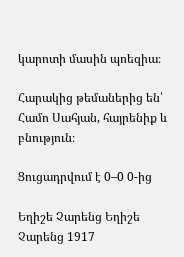կարոտի մասին պոեզիա։

Հարակից թեմաներից են՝ Համո Սահյան, հայրենիք և բնություն։

Ցուցադրվում է 0–0 0-ից

Եղիշե Չարենց Եղիշե Չարենց 1917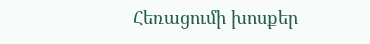Հեռացումի խոսքեր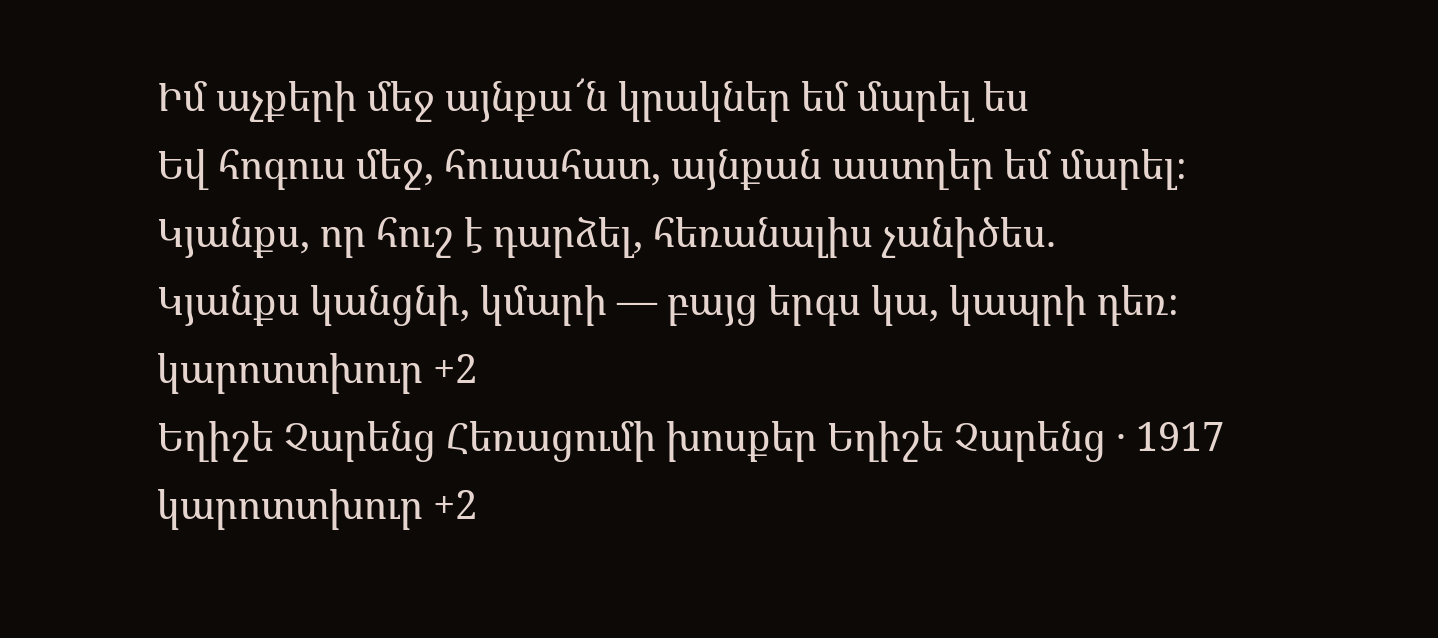Իմ աչքերի մեջ այնքա՜ն կրակներ եմ մարել ես
Եվ հոգուս մեջ, հուսահատ, այնքան աստղեր եմ մարել։
Կյանքս, որ հուշ է դարձել, հեռանալիս չանիծես.
Կյանքս կանցնի, կմարի — բայց երգս կա, կապրի դեռ։
կարոտտխուր +2
Եղիշե Չարենց Հեռացումի խոսքեր Եղիշե Չարենց · 1917 կարոտտխուր +2